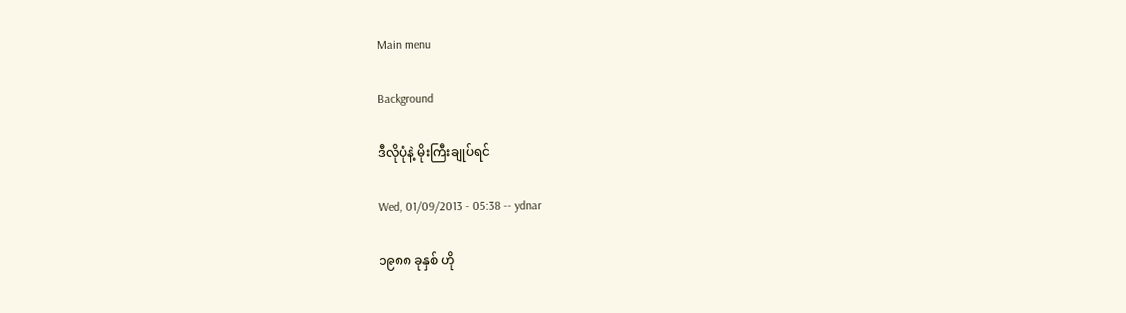Main menu

Background

ဒီလိုပုံနဲ့ မိုးကြီးချုပ်ရင်

Wed, 01/09/2013 - 05:38 -- ydnar

၁၉၈၈ ခုနှစ် ဟို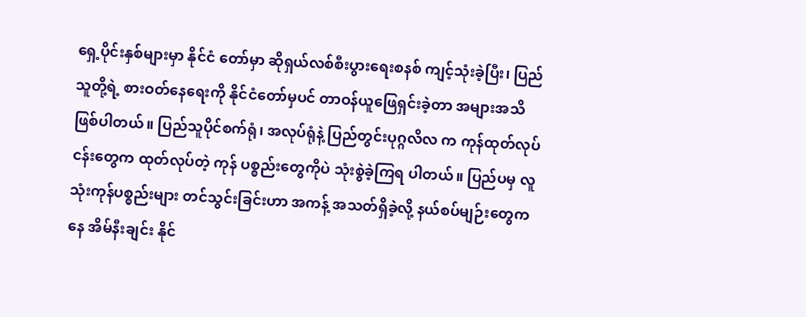ရှေ့ပိုင်းနှစ်များမှာ နိုင်ငံ တော်မှာ ဆိုရှယ်လစ်စီးပွားရေးစနစ် ကျင့်သုံးခဲ့ပြီး၊ ပြည်သူတို့ရဲ့ စားဝတ်နေရေးကို နိုင်ငံတော်မှပင် တာဝန်ယူဖြေရှင်းခဲ့တာ အများအသိဖြစ်ပါတယ်။ ပြည်သူပိုင်စက်ရုံ၊ အလုပ်ရုံနဲ့ ပြည်တွင်းပုဂ္ဂလိလ က ကုန်ထုတ်လုပ်ငန်းတွေက ထုတ်လုပ်တဲ့ ကုန် ပစ္စည်းတွေကိုပဲ သုံးစွဲခဲ့ကြရ ပါတယ်။ ပြည်ပမှ လူသုံးကုန်ပစ္စည်းများ တင်သွင်းခြင်းဟာ အကန့် အသတ်ရှိခဲ့လို့ နယ်စပ်မျဉ်းတွေကနေ အိမ်နီးချင်း နိုင်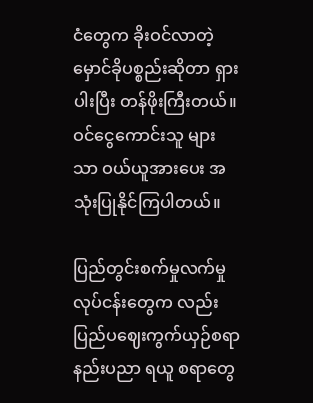ငံတွေက ခိုးဝင်လာတဲ့ မှောင်ခိုပစ္စည်းဆိုတာ ရှားပါးပြီး တန်ဖိုးကြီးတယ်။ ဝင်ငွေကောင်းသူ များ သာ ဝယ်ယူအားပေး အသုံးပြုနိုင်ကြပါတယ်။

ပြည်တွင်းစက်မှုလက်မှု လုပ်ငန်းတွေက လည်း ပြည်ပဈေးကွက်ယှဉ်စရာ နည်းပညာ ရယူ စရာတွေ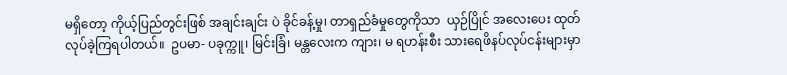မရှိတော့ ကိုယ့်ပြည်တွင်းဖြစ် အချင်းချင်း ပဲ ခိုင်ခန့်မှု၊ တာရှည်ခံမှုတွေကိုသာ  ယှဉ်ပြိုင် အလေးပေး ထုတ်လုပ်ခဲ့ကြရပါတယ်။  ဥပမာ- ပခုက္ကူ၊ မြင်းခြံ၊ မန္တလေးက ကျား၊ မ ရဟန်းစီး သားရေဖိနပ်လုပ်ငန်းများမှာ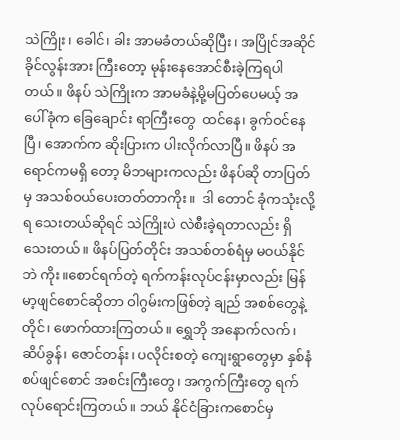သဲကြိုး၊ ခေါင်၊ ခါး အာမခံတယ်ဆိုပြီး၊ အပြိုင်အဆိုင် ခိုင်လွန်းအား ကြီးတော့ မုန်းနေအောင်စီးခဲ့ကြရပါတယ်။ ဖိနပ် သဲကြိုးက အာမခံနဲ့မို့မပြတ်ပေမယ့် အပေါ်ခုံက ခြေချောင်း ရာကြီးတွေ  ထင်နေ၊ ခွက်ဝင်နေပြီ၊ အောက်က ဆိုးပြားက ပါးလိုက်လာပြီ။ ဖိနပ် အရောင်ကမရှိ တော့ မိဘများကလည်း ဖိနပ်ဆို တာပြတ်မှ အသစ်ဝယ်ပေးတတ်တာကိုး။  ဒါ တောင် ခုံကသုံးလို့ရ သေးတယ်ဆိုရင် သဲကြိုးပဲ လဲစီးခဲ့ရတာလည်း ရှိသေးတယ်။ ဖိနပ်ပြတ်တိုင်း အသစ်တစ်ရံမှ မဝယ်နိုင်ဘဲ ကိုး။စောင်ရက်တဲ့ ရက်ကန်းလုပ်ငန်းမှာလည်း မြန်မာ့ဖျင်စောင်ဆိုတာ ဝါဂွမ်းကဖြစ်တဲ့ ချည် အစစ်တွေနဲ့ တိုင်၊ ဖောက်ထားကြတယ်။ ရွှေဘို အနောက်လက်၊ ဆိပ်ခွန်၊ ဇောင်တန်း၊ ပလိုင်းစတဲ့ ကျေးရွာတွေမှာ နှစ်နံစပ်ဖျင်စောင် အစင်းကြီးတွေ၊ အကွက်ကြီးတွေ ရက်လုပ်ရောင်းကြတယ်။ ဘယ် နိုင်ငံခြားကစောင်မှ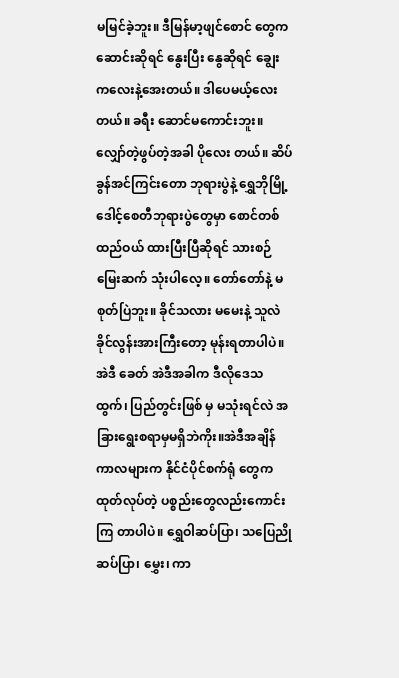မမြင်ခဲ့ဘူး။ ဒီမြန်မာ့ဖျင်စောင် တွေက ဆောင်းဆိုရင် နွေးပြီး နွေဆိုရင် ချွေး ကလေးနဲ့အေးတယ်။ ဒါပေမယ့်လေးတယ်။ ခရီး ဆောင်မကောင်းဘူး။ လျှော်တဲ့ဖွပ်တဲ့အခါ ပိုလေး တယ်။ ဆိပ်ခွန်အင်ကြင်းတော ဘုရားပွဲနဲ့ ရွှေဘိုမြို့ ဒေါင့်စေတီဘုရားပွဲတွေမှာ စောင်တစ်ထည်ဝယ် ထားပြီးပြီဆိုရင် သားစဉ်မြေးဆက် သုံးပါလေ့။ တော်တော်နဲ့ မစုတ်ပြဲဘူး။ ခိုင်သလား မမေးနဲ့ သူလဲ ခိုင်လွန်းအားကြီးတော့ မုန်းရတာပါပဲ။ အဲဒီ ခေတ် အဲဒီအခါက ဒီလိုဒေသထွက်၊ ပြည်တွင်းဖြစ် မှ မသုံးရင်လဲ အခြားရွေးစရာမှမရှိဘဲကိုး။အဲဒီအချိန်ကာလများက နိုင်ငံပိုင်စက်ရုံ တွေကထုတ်လုပ်တဲ့ ပစ္စည်းတွေလည်းကောင်းကြ တာပါပဲ။ ရွှေဝါဆပ်ပြာ၊ သပြေညို ဆပ်ပြာ၊ မွှေး၊ ကာ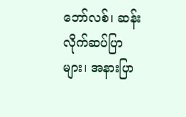ဘော်လစ်၊ ဆန်းလိုက်ဆပ်ပြာများ၊ အနားပြာ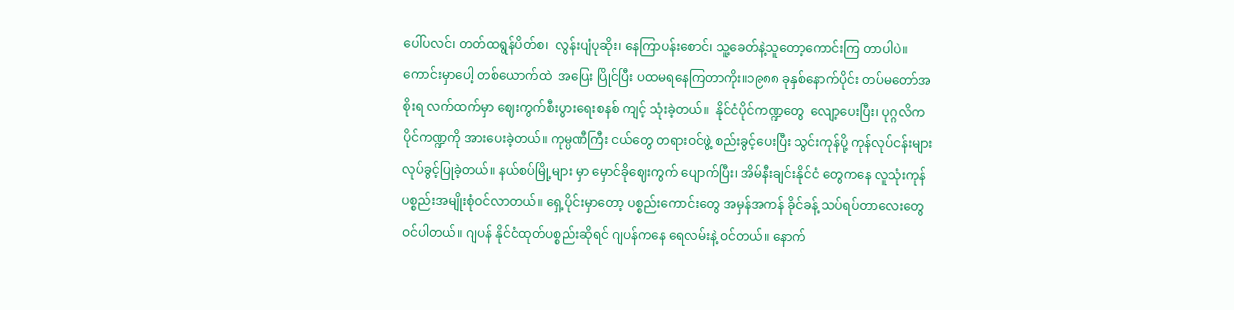ပေါ်ပလင်၊ တတ်ထရွန်ပိတ်စ၊  လွန်းပျံပုဆိုး၊ နေကြာပန်းစောင်၊ သူ့ခေတ်နဲ့သူတော့ကောင်းကြ တာပါပဲ။ ကောင်းမှာပေါ့ တစ်ယောက်ထဲ  အပြေး ပြိုင်ပြီး ပထမရနေကြတာကိုး။၁၉၈၈ ခုနှစ်နောက်ပိုင်း တပ်မတော်အစိုးရ လက်ထက်မှာ ဈေးကွက်စီးပွားရေးစနစ် ကျင့် သုံးခဲ့တယ်။  နိုင်ငံပိုင်ကဏ္ဍတွေ  လျော့ပေးပြီး၊ ပုဂ္ဂလိကပိုင်ကဏ္ဍကို အားပေးခဲ့တယ်။ ကုမ္ပဏီကြီး ငယ်တွေ တရားဝင်ဖွဲ့ စည်းခွင့်ပေးပြီး သွင်းကုန်ပို့ ကုန်လုပ်ငန်းများ လုပ်ခွင့်ပြုခဲ့တယ်။ နယ်စပ်မြို့များ မှာ မှောင်ခိုဈေးကွက် ပျောက်ပြီး၊ အိမ်နီးချင်းနိုင်ငံ တွေကနေ လူသုံးကုန်ပစ္စည်းအမျိုးစုံဝင်လာတယ်။ ရှေ့ပိုင်းမှာတော့ ပစ္စည်းကောင်းတွေ အမှန်အကန် ခိုင်ခန့် သပ်ရပ်တာလေးတွေ ဝင်ပါတယ်။ ဂျပန် နိုင်ငံထုတ်ပစ္စည်းဆိုရင် ဂျပန်ကနေ ရေလမ်းနဲ့ ဝင်တယ်။ နောက်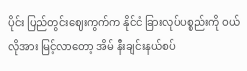ပိုင်း ပြည်တွင်းဈေးကွက်က နိုင်ငံ ခြားလုပ်ပစ္စည်းကို ဝယ်လိုအား မြင့်လာတော့ အိမ် နီးချင်းနယ်စပ်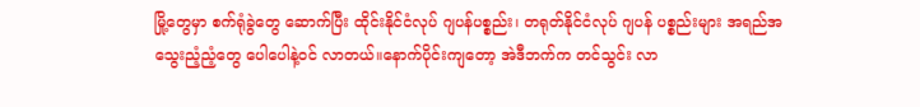မြို့တွေမှာ စက်ရုံခွဲတွေ ဆောက်ပြီး ထိုင်းနိုင်ငံလုပ် ဂျပန်ပစ္စည်း၊ တရုတ်နိုင်ငံလုပ် ဂျပန် ပစ္စည်းများ အရည်အသွေးညံ့ညံ့တွေ ပေါပေါနဲ့ဝင် လာတယ်။နောက်ပိုင်းကျတော့ အဲဒီဘက်က တင်သွင်း လာ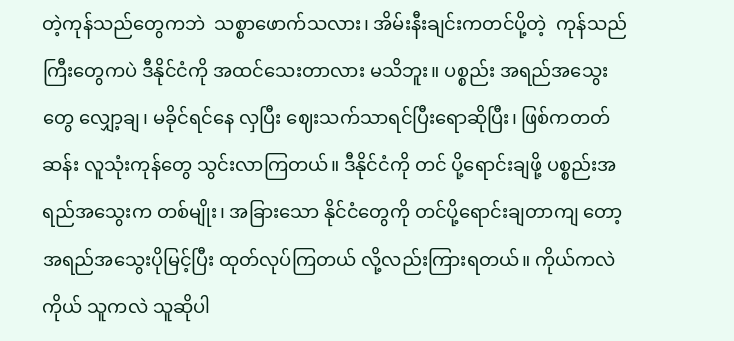တဲ့ကုန်သည်တွေကဘဲ  သစ္စာဖောက်သလား၊ အိမ်းနီးချင်းကတင်ပို့တဲ့  ကုန်သည်ကြီးတွေကပဲ ဒီနိုင်ငံကို အထင်သေးတာလား မသိဘူး။ ပစ္စည်း အရည်အသွေးတွေ လျှော့ချ၊ မခိုင်ရင်နေ လှပြီး ဈေးသက်သာရင်ပြီးရောဆိုပြီး၊ ဖြစ်ကတတ်ဆန်း လူသုံးကုန်တွေ သွင်းလာကြတယ်။ ဒီနိုင်ငံကို တင် ပို့ရောင်းချဖို့ ပစ္စည်းအရည်အသွေးက တစ်မျိုး၊ အခြားသော နိုင်ငံတွေကို တင်ပို့ရောင်းချတာကျ တော့ အရည်အသွေးပိုမြင့်ပြီး ထုတ်လုပ်ကြတယ် လို့လည်းကြားရတယ်။ ကိုယ်ကလဲကိုယ် သူကလဲ သူဆိုပါ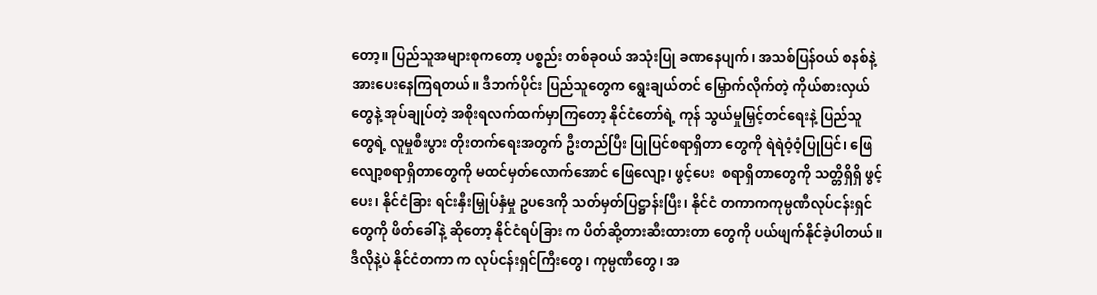တော့။ ပြည်သူအများစုကတော့ ပစ္စည်း တစ်ခုဝယ် အသုံးပြု ခဏနေပျက်၊ အသစ်ပြန်ဝယ် စနစ်နဲ့ အားပေးနေကြရတယ်။ ဒီဘက်ပိုင်း ပြည်သူတွေက ရွေးချယ်တင် မြှောက်လိုက်တဲ့ ကိုယ်စားလှယ်တွေနဲ့ အုပ်ချုပ်တဲ့ အစိုးရလက်ထက်မှာကြတော့ နိုင်ငံတော်ရဲ့ ကုန် သွယ်မှုမြှင့်တင်ရေးနဲ့ ပြည်သူတွေရဲ့ လူမှုစီးပွား တိုးတက်ရေးအတွက် ဦးတည်ပြီး ပြုပြင်စရာရှိတာ တွေကို ရဲရဲဝံ့ဝံ့ပြုပြင်၊ ဖြေလျော့စရာရှိတာတွေကို မထင်မှတ်လောက်အောင် ဖြေလျော့၊ ဖွင့်ပေး  စရာရှိတာတွေကို သတ္တိရှိရှိ ဖွင့်ပေး၊ နိုင်ငံခြား ရင်းနှီးမြှုပ်နှံမှု ဥပဒေကို သတ်မှတ်ပြဋ္ဌာန်းပြီး၊ နိုင်ငံ တကာကကုမ္ပဏီလုပ်ငန်းရှင်တွေကို ဖိတ်ခေါ်နဲ့ ဆိုတော့ နိုင်ငံရပ်ခြား က ပိတ်ဆို့တားဆီးထားတာ တွေကို ပယ်ဖျက်နိုင်ခဲ့ပါတယ်။ ဒီလိုနဲ့ပဲ နိုင်ငံတကာ က လုပ်ငန်းရှင်ကြီးတွေ၊ ကုမ္ပဏီတွေ၊ အ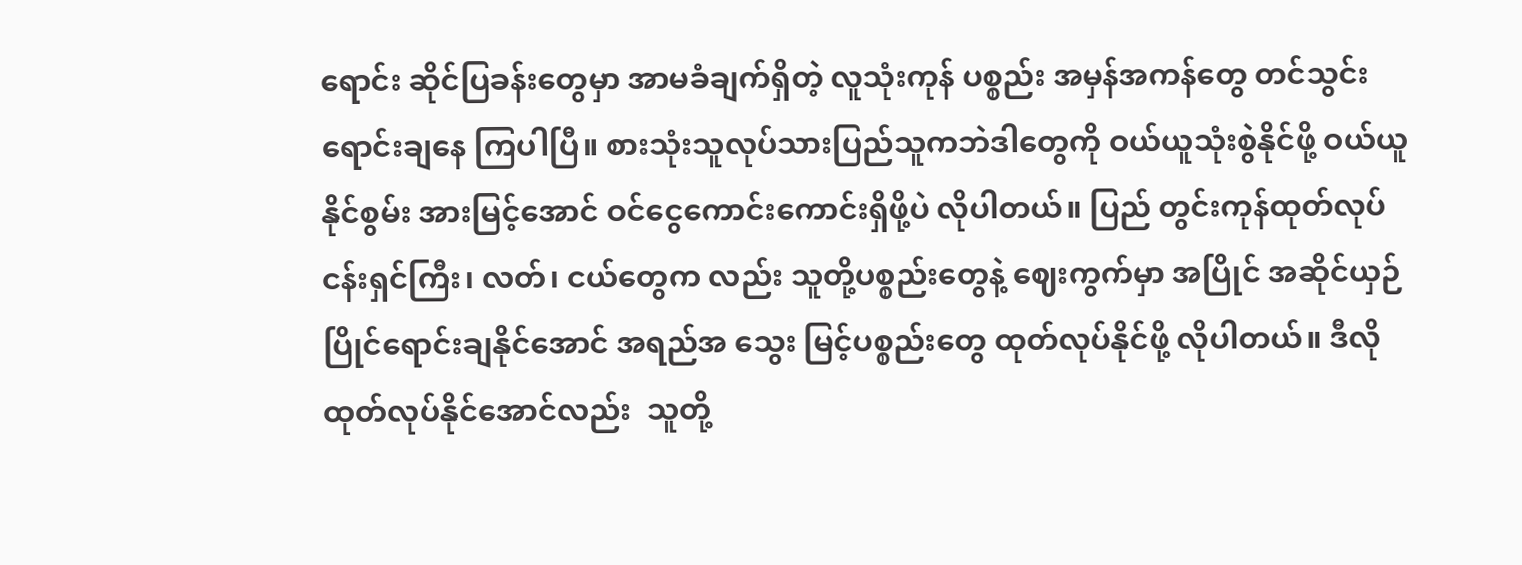ရောင်း ဆိုင်ပြခန်းတွေမှာ အာမခံချက်ရှိတဲ့ လူသုံးကုန် ပစ္စည်း အမှန်အကန်တွေ တင်သွင်းရောင်းချနေ ကြပါပြီ။ စားသုံးသူလုပ်သားပြည်သူကဘဲဒါတွေကို ဝယ်ယူသုံးစွဲနိုင်ဖို့ ဝယ်ယူနိုင်စွမ်း အားမြင့်အောင် ဝင်ငွေကောင်းကောင်းရှိဖို့ပဲ လိုပါတယ်။ ပြည် တွင်းကုန်ထုတ်လုပ်ငန်းရှင်ကြီး၊ လတ်၊ ငယ်တွေက လည်း သူတို့ပစ္စည်းတွေနဲ့ ဈေးကွက်မှာ အပြိုင် အဆိုင်ယှဉ်ပြိုင်ရောင်းချနိုင်အောင် အရည်အ သွေး မြင့်ပစ္စည်းတွေ ထုတ်လုပ်နိုင်ဖို့ လိုပါတယ်။ ဒီလို ထုတ်လုပ်နိုင်အောင်လည်း  သူတို့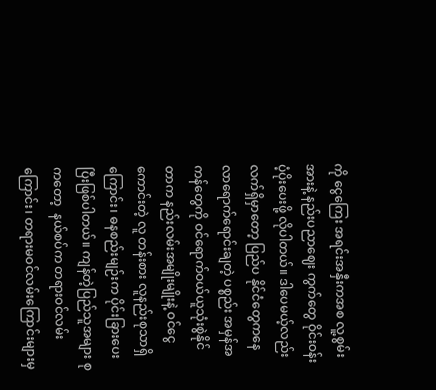ကို ငွေကြေး အရင်းအနှီးကအစ လူ့စွမ်းအားနဲ့ နည်းပညာဈေး ကွက်တွေ ဝိုင်းဝန်းပံ့ပိုးပေးဖို့ လိုပါတယ်။ ဒါပေမယ့်လည်း လက်ရှိမှာတော့ ပြည်ပ နိုင်ငံတွေကနေ လာရောက်ရောင်းချတဲ့ ပစ္စည်း အမှန်အကန်တွေကို ဝင်ရောက်ဝယ်ယူသုံးစွဲနိုင် တာက နည်းလမ်းအမျိုးမျိုးနဲ့ ဝင်ငွေကောင်းတဲ့ လူ တန်းစား လူနည်းစုသာရှိကြောင်း၊ ဓနစည်းမျဉ်းက ပိုင်းခြားပေးပြီးဖြစ်ပါတယ်။ ကျန်တဲ့ပြည်သူအများ စုကတော့  နယ်စပ်က တရားဝင်လမ်းကြောင်း၊ တရားမဝင်လမ်းကြောင်းများမှ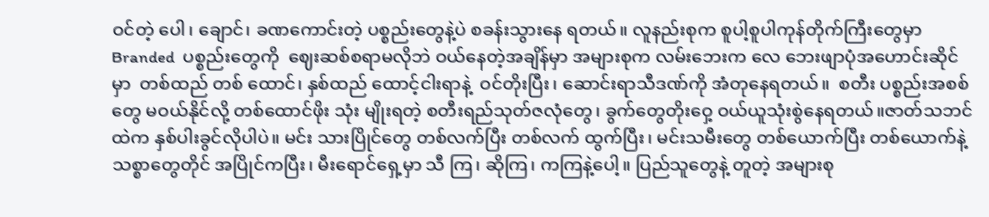ဝင်တဲ့ ပေါ၊ ချောင်၊ ခဏကောင်းတဲ့ ပစ္စည်းတွေနဲ့ပဲ စခန်းသွားနေ ရတယ်။ လူနည်းစုက စူပါ့စူပါကုန်တိုက်ကြီးတွေမှာ Branded  ပစ္စည်းတွေကို  ဈေးဆစ်စရာမလိုဘဲ ဝယ်နေတဲ့အချိန်မှာ အများစုက လမ်းဘေးက လေ ဘေးဖျာပုံအဟောင်းဆိုင်မှာ  တစ်ထည် တစ် ထောင်၊ နှစ်ထည် ထောင့်ငါးရာနဲ့  ဝင်တိုးပြီး၊ ဆောင်းရာသီဒဏ်ကို အံတုနေရတယ်။  စတီး ပစ္စည်းအစစ်တွေ မဝယ်နိုင်လို့ တစ်ထောင်ဖိုး သုံး မျိုးရတဲ့ စတီးရည်သုတ်ဇလုံတွေ၊ ခွက်တွေတိုးဝှေ့ ဝယ်ယူသုံးစွဲနေရတယ်။ဇာတ်သဘင်ထဲက နှစ်ပါးခွင်လိုပါပဲ။ မင်း သားပြိုင်တွေ တစ်လက်ပြီး တစ်လက် ထွက်ပြီး၊ မင်းသမီးတွေ တစ်ယောက်ပြီး တစ်ယောက်နဲ့ သစ္စာတွေတိုင် အပြိုင်ကပြီး၊ မီးရောင်ရှေ့မှာ သီ ကြ၊ ဆိုကြ၊ ကကြနဲ့ပေါ့။ ပြည်သူတွေနဲ့ တူတဲ့ အများစု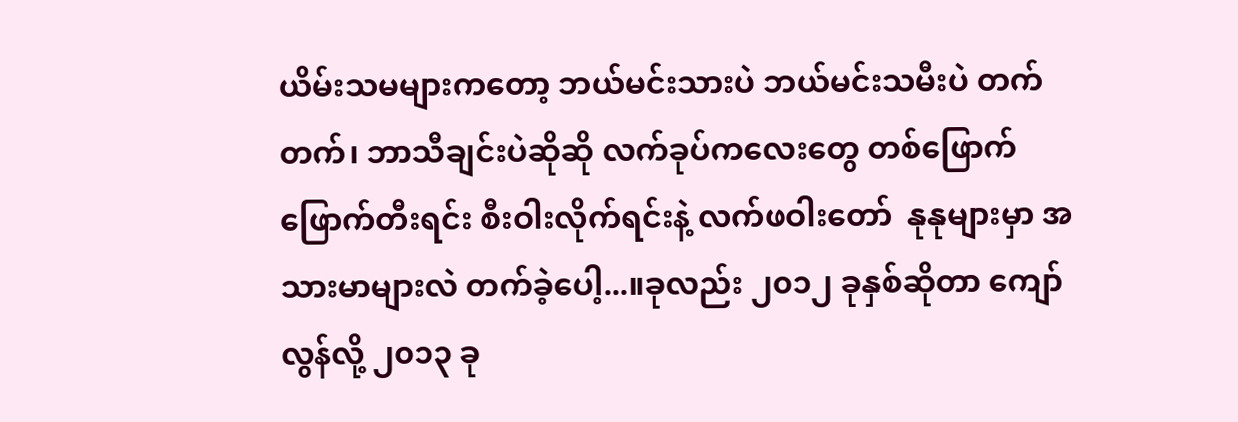ယိမ်းသမများကတော့ ဘယ်မင်းသားပဲ ဘယ်မင်းသမီးပဲ တက်တက်၊ ဘာသီချင်းပဲဆိုဆို လက်ခုပ်ကလေးတွေ တစ်ဖြောက်ဖြောက်တီးရင်း စီးဝါးလိုက်ရင်းနဲ့ လက်ဖဝါးတော်  နုနုများမှာ အသားမာများလဲ တက်ခဲ့ပေါ့...။ခုလည်း ၂၀၁၂ ခုနှစ်ဆိုတာ ကျော်လွန်လို့ ၂၀၁၃ ခု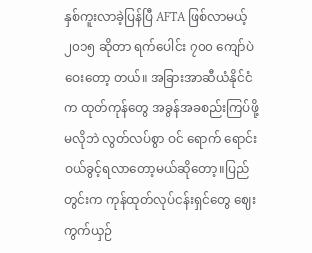နှစ်ကူးလာခဲ့ပြန်ပြီ AFTA ဖြစ်လာမယ့် ၂၀၁၅ ဆိုတာ ရက်ပေါင်း ၇၀၀ ကျော်ပဲ ဝေးတော့ တယ်။ အခြားအာဆီယံနိုင်ငံက ထုတ်ကုန်တွေ အခွန်အခစည်းကြပ်ဖို့ မလိုဘဲ လွတ်လပ်စွာ ဝင် ရောက် ရောင်းဝယ်ခွင့်ရလာတော့မယ်ဆိုတော့။ပြည်တွင်းက ကုန်ထုတ်လုပ်ငန်းရှင်တွေ ဈေး ကွက်ယှဉ်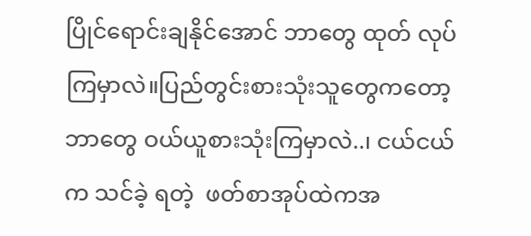ပြိုင်ရောင်းချနိုင်အောင် ဘာတွေ ထုတ် လုပ်ကြမှာလဲ။ပြည်တွင်းစားသုံးသူတွေကတော့ ဘာတွေ ဝယ်ယူစားသုံးကြမှာလဲ..၊ ငယ်ငယ်က သင်ခဲ့ ရတဲ့  ဖတ်စာအုပ်ထဲကအ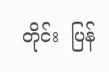တိုင်း  ပြန်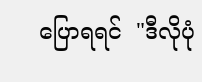ပြောရရင်  "ဒီလိုပုံ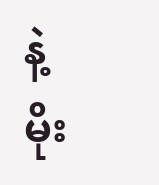နဲ့ မိုး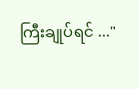ကြီးချုပ်ရင် ..."